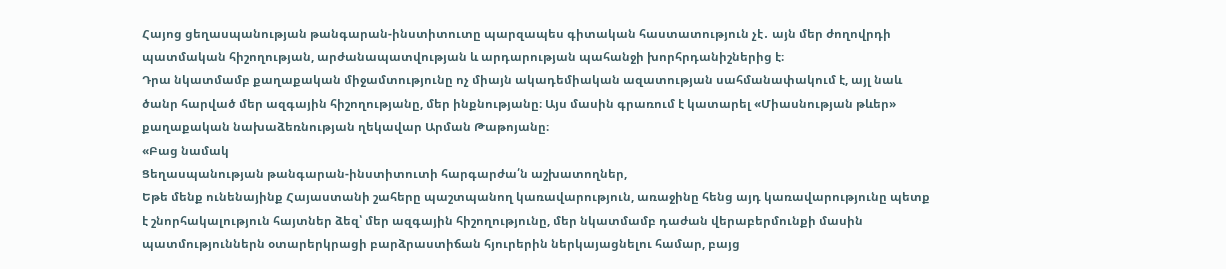Հայոց ցեղասպանության թանգարան-ինստիտուտը պարզապես գիտական հաստատություն չէ․ այն մեր ժողովրդի պատմական հիշողության, արժանապատվության և արդարության պահանջի խորհրդանիշներից է։
Դրա նկատմամբ քաղաքական միջամտությունը ոչ միայն ակադեմիական ազատության սահմանափակում է, այլ նաև ծանր հարված մեր ազգային հիշողությանը, մեր ինքնությանը։ Այս մասին գրառում է կատարել «Միասնության թևեր» քաղաքական նախաձեռնության ղեկավար Արման Թաթոյանը։
«Բաց նամակ
Ցեղասպանության թանգարան-ինստիտուտի հարգարժա՛ն աշխատողներ,
Եթե մենք ունենայինք Հայաստանի շահերը պաշտպանող կառավարություն, առաջինը հենց այդ կառավարությունը պետք է շնորհակալություն հայտներ ձեզ՝ մեր ազգային հիշողությունը, մեր նկատմամբ դաժան վերաբերմունքի մասին պատմություններն օտարերկրացի բարձրաստիճան հյուրերին ներկայացնելու համար, բայց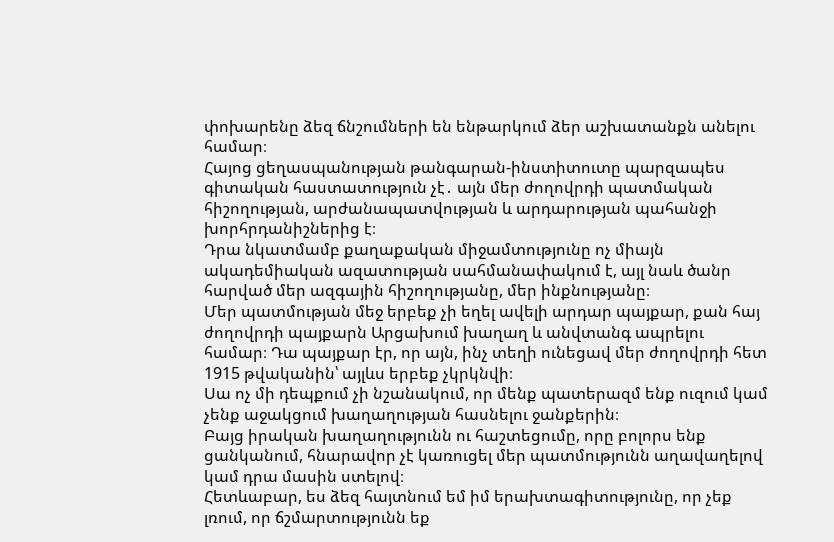փոխարենը ձեզ ճնշումների են ենթարկում ձեր աշխատանքն անելու համար։
Հայոց ցեղասպանության թանգարան-ինստիտուտը պարզապես գիտական հաստատություն չէ․ այն մեր ժողովրդի պատմական հիշողության, արժանապատվության և արդարության պահանջի խորհրդանիշներից է։
Դրա նկատմամբ քաղաքական միջամտությունը ոչ միայն ակադեմիական ազատության սահմանափակում է, այլ նաև ծանր հարված մեր ազգային հիշողությանը, մեր ինքնությանը։
Մեր պատմության մեջ երբեք չի եղել ավելի արդար պայքար, քան հայ ժողովրդի պայքարն Արցախում խաղաղ և անվտանգ ապրելու համար։ Դա պայքար էր, որ այն, ինչ տեղի ունեցավ մեր ժողովրդի հետ 1915 թվականին՝ այլևս երբեք չկրկնվի։
Սա ոչ մի դեպքում չի նշանակում, որ մենք պատերազմ ենք ուզում կամ չենք աջակցում խաղաղության հասնելու ջանքերին։
Բայց իրական խաղաղությունն ու հաշտեցումը, որը բոլորս ենք ցանկանում, հնարավոր չէ կառուցել մեր պատմությունն աղավաղելով կամ դրա մասին ստելով։
Հետևաբար, ես ձեզ հայտնում եմ իմ երախտագիտությունը, որ չեք լռում, որ ճշմարտությունն եք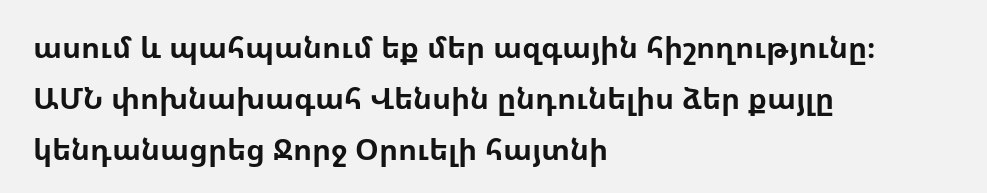ասում և պահպանում եք մեր ազգային հիշողությունը։
ԱՄՆ փոխնախագահ Վենսին ընդունելիս ձեր քայլը կենդանացրեց Ջորջ Օրուելի հայտնի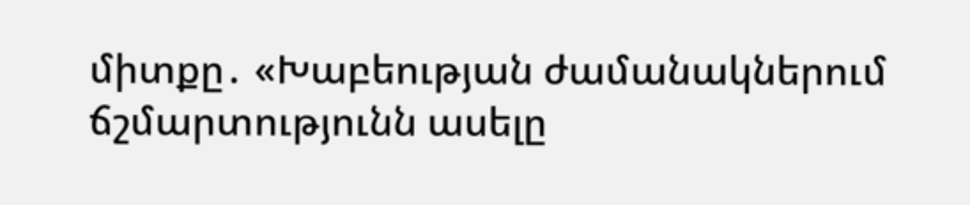միտքը․ «Խաբեության ժամանակներում ճշմարտությունն ասելը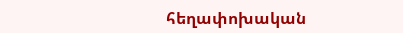հեղափոխական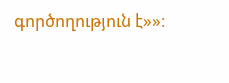գործողություն է»»։